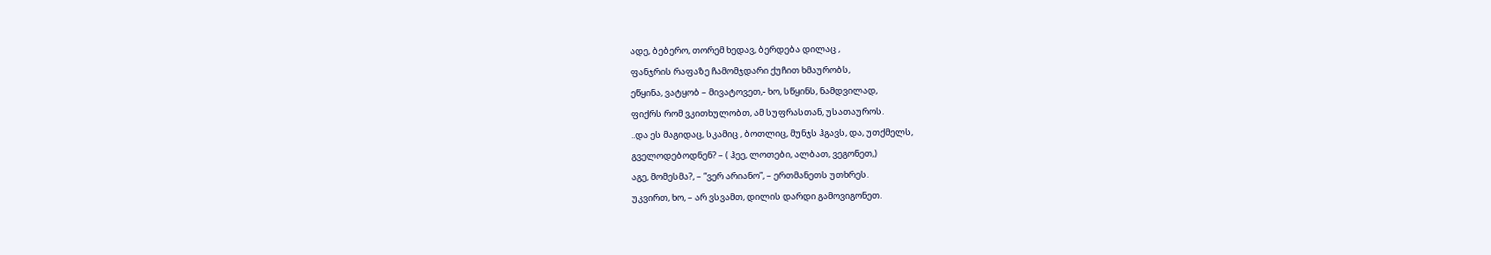ადე, ბებერო, თორემ ხედავ, ბერდება დილაც ,
ფანჯრის რაფაზე ჩამომჯდარი ქუჩით ხმაურობს,
ეწყინა, ვატყობ – მივატოვეთ,- ხო, სწყინს, ნამდვილად,
ფიქრს რომ ვკითხულობთ, ამ სუფრასთან, უსათაუროს.
..და ეს მაგიდაც, სკამიც , ბოთლიც, მუნჯს ჰგავს, და, უთქმელს,
გველოდებოდნენ? – ( ჰეე, ლოთები, ალბათ, ვეგონეთ,)
აგე, მომესმა?, – “ვერ არიანო”, – ერთმანეთს უთხრეს.
უკვირთ, ხო, – არ ვსვამთ, დილის დარდი გამოვიგონეთ.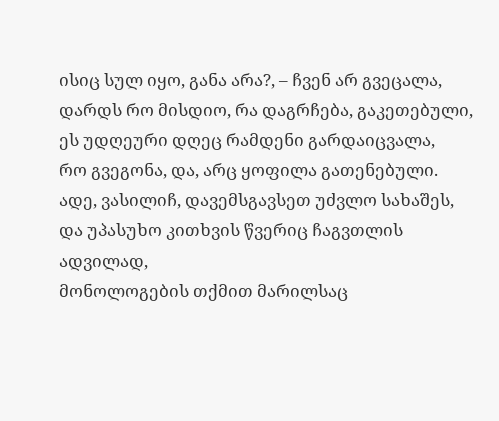ისიც სულ იყო, განა არა?, – ჩვენ არ გვეცალა,
დარდს რო მისდიო, რა დაგრჩება, გაკეთებული,
ეს უდღეური დღეც რამდენი გარდაიცვალა,
რო გვეგონა, და, არც ყოფილა გათენებული.
ადე, ვასილიჩ, დავემსგავსეთ უძვლო სახაშეს,
და უპასუხო კითხვის წვერიც ჩაგვთლის ადვილად,
მონოლოგების თქმით მარილსაც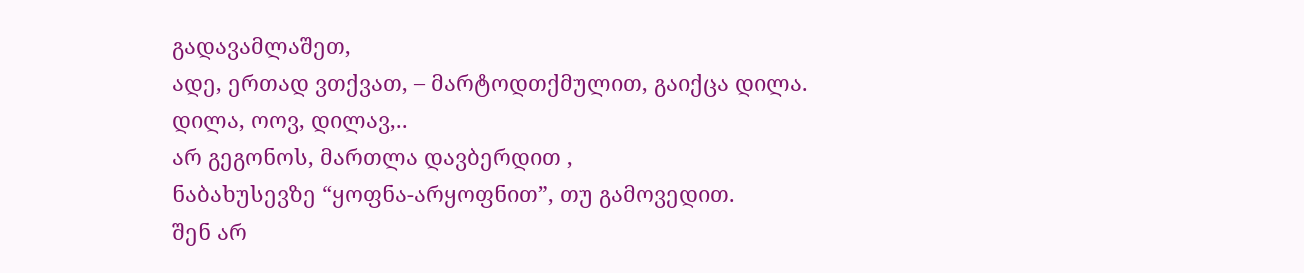გადავამლაშეთ,
ადე, ერთად ვთქვათ, – მარტოდთქმულით, გაიქცა დილა.
დილა, ოოვ, დილავ,..
არ გეგონოს, მართლა დავბერდით ,
ნაბახუსევზე “ყოფნა-არყოფნით”, თუ გამოვედით.
შენ არ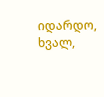იდარდო,
ხვალ,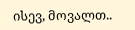ისევ, მოვალთ..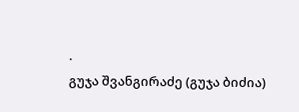.
გუჯა შვანგირაძე (გუჯა ბიძია)